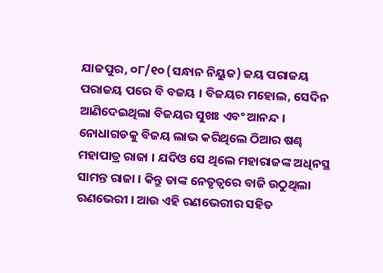ଯାଜପୁର, ୦୮/୧୦ (ସନ୍ଧାନ ନିୟୁଜ) ଜୟ ପରାଜୟ ପରାଜୟ ପରେ ବି ବଜୟ । ବିଜୟର ମହୋଲ, ସେଦିନ ଆଣିଦେଇଥିଲା ବିଜୟର ସୁଖଃ ଏବଂ ଆନନ୍ଦ । ନୋଧାଗଡକୁ ବିଜୟ ଲାଭ କରିଥିଲେ ଠିଆର ଷଣ୍ଢ ମହାପାତ୍ର ରାଜା । ଯଦିଓ ସେ ଥିଲେ ମହାରାଜଙ୍କ ଅଧିନସ୍ଥ ସାମନ୍ତ ରାଜା । କିନ୍ତୁ ତାଙ୍କ ନେତୃତ୍ୱରେ ବାଜି ଉଠୁଥିଲା ରଣଭେରୀ । ଆଉ ଏହି ରଣଭେରୀର ସହିତ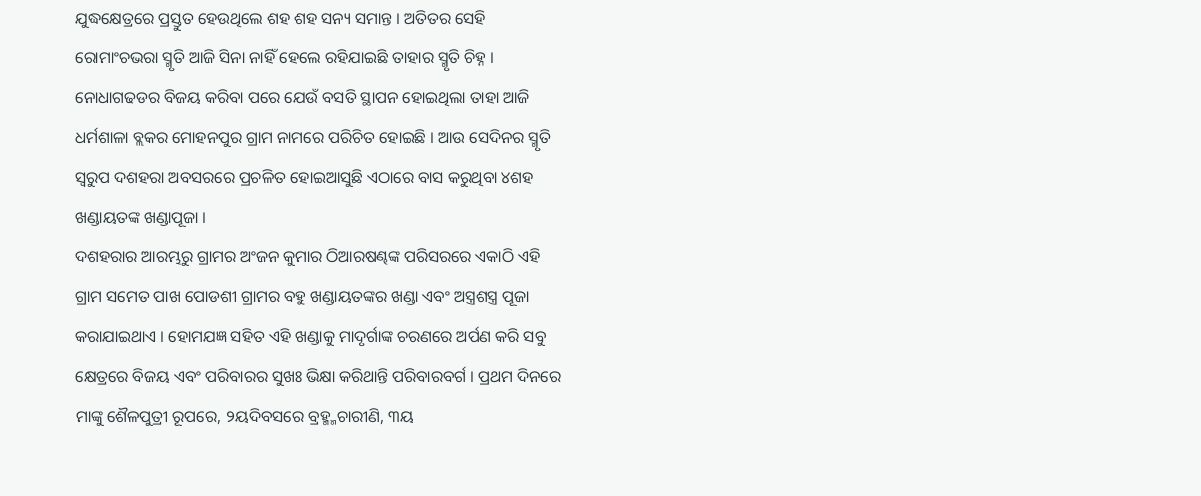ଯୁଦ୍ଧକ୍ଷେତ୍ରରେ ପ୍ରସ୍ତୁତ ହେଉଥିଲେ ଶହ ଶହ ସନ୍ୟ ସମାନ୍ତ । ଅତିତର ସେହି ରୋମାଂଚଭରା ସ୍ମୃତି ଆଜି ସିନା ନାହିଁ ହେଲେ ରହିଯାଇଛି ତାହାର ସ୍ମୃତି ଚିହ୍ନ । ନୋଧାଗଢଡର ବିଜୟ କରିବା ପରେ ଯେଉଁ ବସତି ସ୍ଥାପନ ହୋଇଥିଲା ତାହା ଆଜି ଧର୍ମଶାଳା ବ୍ଲକର ମୋହନପୁର ଗ୍ରାମ ନାମରେ ପରିଚିତ ହୋଇଛି । ଆଉ ସେଦିନର ସ୍ମୃତି ସ୍ୱରୁପ ଦଶହରା ଅବସରରେ ପ୍ରଚଳିତ ହୋଇଆସୁଛି ଏଠାରେ ବାସ କରୁଥିବା ୪ଶହ ଖଣ୍ଡାୟତଙ୍କ ଖଣ୍ଡାପୂଜା ।
ଦଶହରାର ଆରମ୍ଭରୁ ଗ୍ରାମର ଅଂଜନ କୁମାର ଠିଆରଷଣ୍ଢଙ୍କ ପରିସରରେ ଏକାଠି ଏହି ଗ୍ରାମ ସମେତ ପାଖ ପୋଡଶୀ ଗ୍ରାମର ବହୁ ଖଣ୍ଡାୟତଙ୍କର ଖଣ୍ଡା ଏବଂ ଅସ୍ତ୍ରଶସ୍ତ୍ର ପୂଜା କରାଯାଇଥାଏ । ହୋମଯଜ୍ଞ ସହିତ ଏହି ଖଣ୍ଡାକୁ ମାଦୃର୍ଗାଙ୍କ ଚରଣରେ ଅର୍ପଣ କରି ସବୁ କ୍ଷେତ୍ରରେ ବିଜୟ ଏବଂ ପରିବାରର ସୁଖଃ ଭିକ୍ଷା କରିଥାନ୍ତି ପରିବାରବର୍ଗ । ପ୍ରଥମ ଦିନରେ ମାଙ୍କୁ ଶୈଳପୁତ୍ରୀ ରୂପରେ, ୨ୟଦିବସରେ ବ୍ରହ୍ମ୍ମଚାରୀଣି, ୩ୟ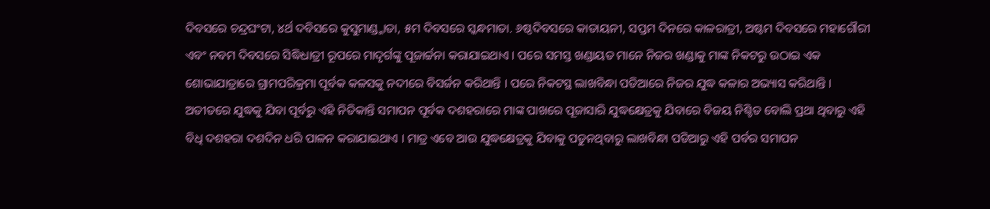ଦିବସରେ ଚନ୍ଦ୍ରଘଂଟା, ୪ର୍ଥ ଦବିସରେ କୁସୁମାଣ୍ଡ୍ମାତା, ୫ମ ଦିବସରେ ସ୍କନ୍ଧମାତା. ୬ଷ୍ଠଦିବସରେ କାତାୟନୀ, ସପ୍ତମ ଦିନରେ କାଳରାତ୍ରୀ, ଅଷ୍ଟମ ଦିବସରେ ମହାଗୌରୀ ଏବଂ ନବମ ଦିବସରେ ସିଦ୍ଧିଧାତ୍ରୀ ରୂପରେ ମାଦୃର୍ଗଙ୍କୁ ପୂଜାର୍ଚ୍ଚନା କରାଯାଇଥାଏ । ପରେ ସମସ୍ତ ଖଣ୍ଡାୟତ ମାନେ ନିଜର ଖଣ୍ଡାକୁ ମାଙ୍କ ନିକଟରୁ ଉଠାଇ ଏକ ଶୋଭାଯାତ୍ରାରେ ଗ୍ରାମପରିକ୍ରମା ପୂର୍ବକ କଳସକୁ ନଦୀରେ ବିସର୍ଜନ କରିଥାନ୍ତି । ପରେ ନିକଟସ୍ଥ ଲାଖବିନ୍ଧା ପଡିଆରେ ନିଜର ଯୁଦ୍ଧ କଳାର ଅଭ୍ୟାସ କରିଥାନ୍ତି । ଅତୀତରେ ଯୁଦ୍ଧକୁ ଯିବା ପୂର୍ବରୁ ଏହି ନିତିକାନ୍ତି ସମାପନ ପୂର୍ବକ ଦଶହରାରେ ମାଙ୍କ ପାଖରେ ପୂଜାସାରି ଯୁଦ୍ଧକ୍ଷେତ୍ରକୁ ଯିବାରେ ବିଜୟ ନିଶ୍ଚିତ ବୋଲି ପ୍ରଥା ଥିବାରୁ ଏହି ବିଧି ଦଶହରା ଦଶଦିନ ଧରି ପାଳନ କରାଯାଇଥାଏ । ମାତ୍ର ଏବେ ଆଉ ଯୁଦ୍ଧକ୍ଷେତ୍ରକୁ ଯିବାକୁ ପଡୁନଥିବାରୁ ଲାଖବିନ୍ଧା ପଡିଆରୁ ଏହି ପର୍ବର ସମାପନ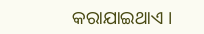କରାଯାଇଥାଏ ।